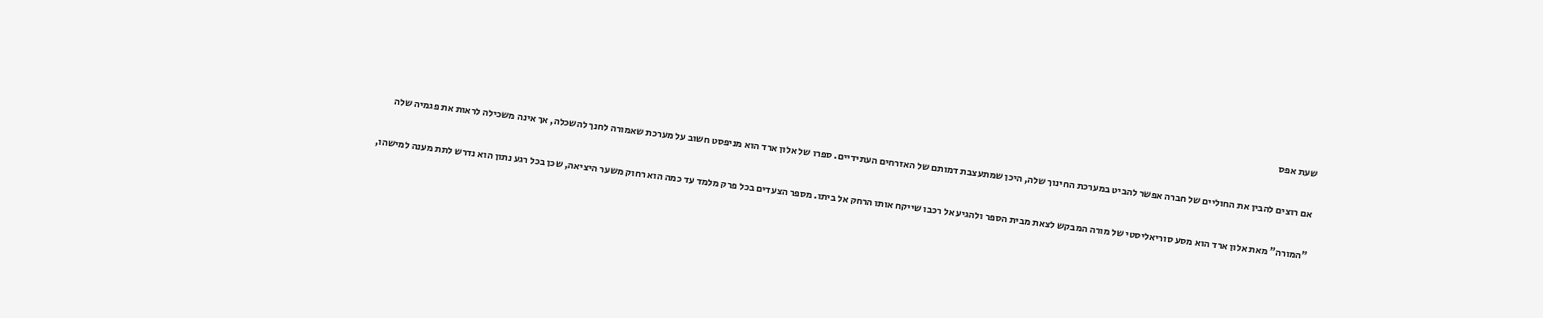שעת אפס

אם רוצים להבין את החוליים של חברה אפשר להביט במערכת החינוך שלה, היכן שמתעצבת דמותם של האזרחים העתידיים. ספרו של אלון ארד הוא מניפסט חשוב על מערכת שאמורה לחנך להשכלה, אך אינה משכילה לראות את פגמיה שלה

"המורה" מאת אלון ארד הוא מסע סוריאליסטי של מורה המבקש לצאת מבית הספר ולהגיע אל רכבו שייקח אותו הרחק אל ביתו. מספר הצעדים בכל פרק מלמד עד כמה הוא רחוק משער היציאה, שכן בכל רגע נתון הוא נדרש לתת מענה למישהו,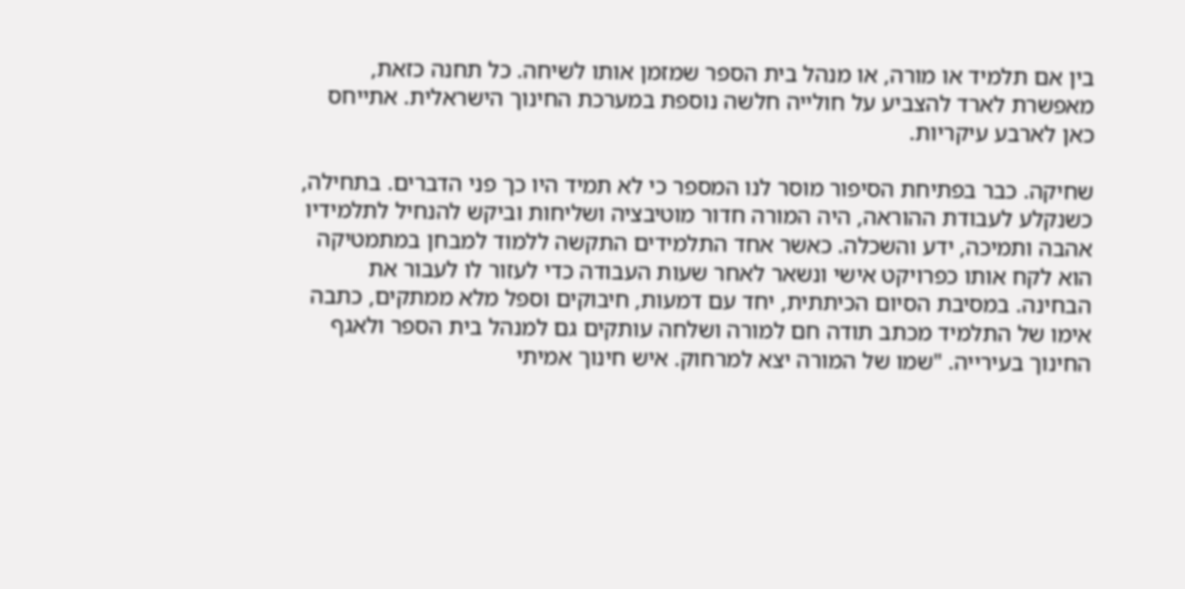בין אם תלמיד או מורה, או מנהל בית הספר שמזמן אותו לשיחה. כל תחנה כזאת, מאפשרת לארד להצביע על חולייה חלשה נוספת במערכת החינוך הישראלית. אתייחס כאן לארבע עיקריות.

שחיקה. כבר בפתיחת הסיפור מוסר לנו המספר כי לא תמיד היו כך פני הדברים. בתחילה, כשנקלע לעבודת ההוראה, היה המורה חדור מוטיבציה ושליחות וביקש להנחיל לתלמידיו אהבה ותמיכה, ידע והשכלה. כאשר אחד התלמידים התקשה ללמוד למבחן במתמטיקה הוא לקח אותו כפרויקט אישי ונשאר לאחר שעות העבודה כדי לעזור לו לעבור את הבחינה. במסיבת הסיום הכיתתית, יחד עם דמעות, חיבוקים וספל מלא ממתקים, כתבה אימו של התלמיד מכתב תודה חם למורה ושלחה עותקים גם למנהל בית הספר ולאגף החינוך בעירייה. "שמו של המורה יצא למרחוק. איש חינוך אמיתי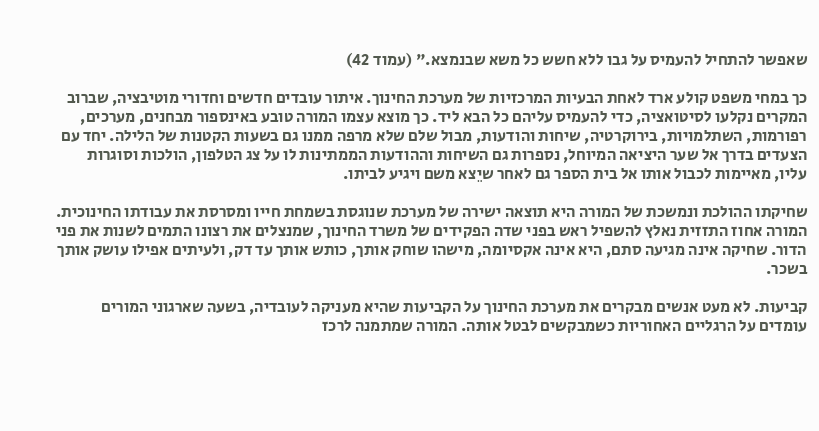שאפשר להתחיל להעמיס על גבו ללא חשש כל משא שבנמצא." (עמוד 42)

כך במחי משפט קולע ארד לאחת הבעיות המרכזיות של מערכת החינוך. איתור עובדים חדשים וחדורי מוטיבציה, שברוב המקרים נקלעו לסיטואציה, כדי להעמיס עליהם כל הבא ליד. כך מוצא עצמו המורה טובע באינספור מבחנים, מערכים, רפורמות, השתלמויות, בירוקרטיה, שיחות והודעות, מבול שלם שלא מרפה ממנו גם בשעות הקטנות של הלילה. יחד עם הצעדים בדרך אל שער היציאה המיוחל, נספרות גם השיחות וההודעות הממתינות לו על צג הטלפון, הולכות וסוגרות עליו, מאיימות לכבול אותו אל בית הספר גם לאחר שיֵצא משם ויגיע לביתו.

שחיקתו ההולכת ונמשכת של המורה היא תוצאה ישירה של מערכת שנוגסת בשמחת חייו ומסרסת את עבודתו החינוכית. המורה אחוז התזזית נאלץ להשפיל ראש בפני שדה הפקידים של משרד החינוך, שמנצלים את רצונו התמים לשנות את פני הדור. שחיקה אינה מגיעה סתם, היא אינה אקסיומה, מישהו שוחק אותך, כותש אותך עד דק, ולעיתים אפילו עושק אותך בשכר.

קביעות. לא מעט אנשים מבקרים את מערכת החינוך על הקביעות שהיא מעניקה לעובדיה, בשעה שארגוני המורים עומדים על הרגליים האחוריות כשמבקשים לבטל אותה. המורה שמתמנה לרכז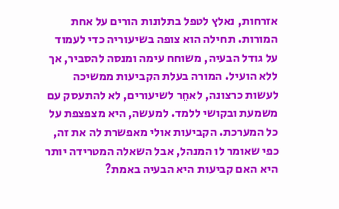אזרחות, נאלץ לטפל בתלונות הורים על אחת המורות. תחילה הוא צופה בשיעוריה כדי לעמוד על גודל הבעיה, משוחח עימה ומנסה להסביר, אך ללא הועיל. המורה בעלת הקביעות ממשיכה לעשות כרצונה, לאחֵר לשיעורים, לא להתעסק עם משמעת ובקושי ללמד. למעשה, היא מצפצפת על כל המערכת. הקביעות אולי מאפשרת לה את זה, כפי שאומר לו המנהל, אבל השאלה המטרידה יותר היא האם קביעות היא הבעיה באמת?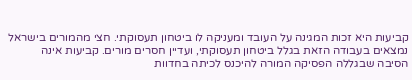קביעות היא זכות המגינה על העובד ומעניקה לו ביטחון תעסוקתי. חצי מהמורים בישראל נמצאים בעבודה הזאת בגלל ביטחון תעסוקתי, ועדיין חסרים מורים. קביעות אינה הסיבה שבגללה הפסיקה המורה להיכנס לכיתה בחדוות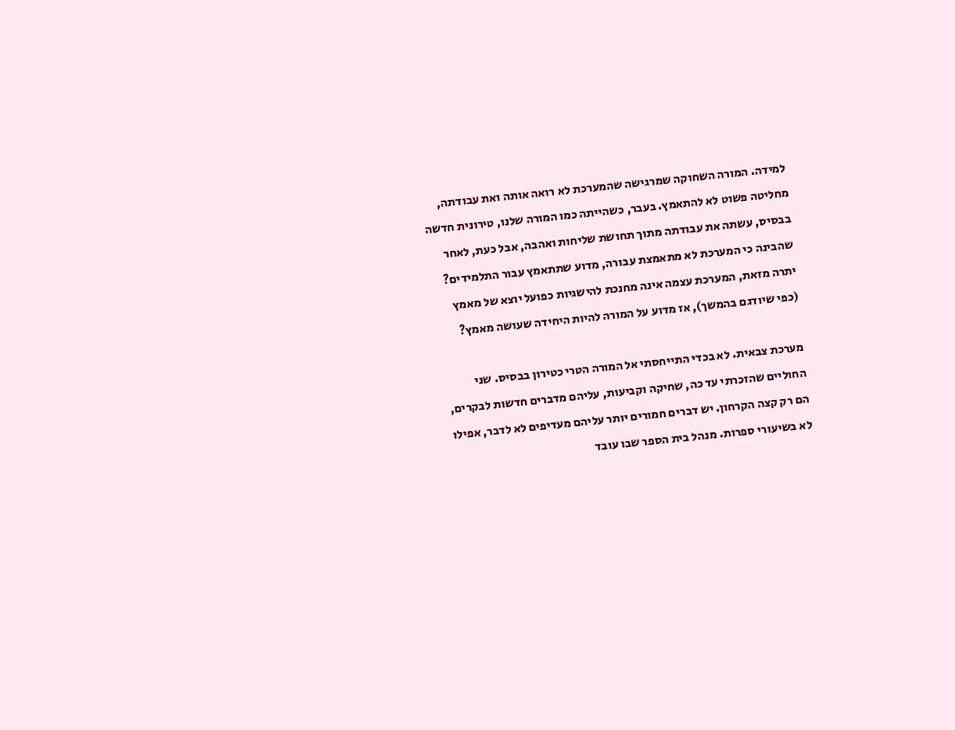למידה. המורה השחוקה שמרגישה שהמערכת לא רואה אותה ואת עבודתה, מחליטה פשוט לא להתאמץ. בעבר, כשהייתה כמו המורה שלנו, טירונית חדשה בבסיס, עשתה את עבודתה מתוך תחושת שליחות ואהבה, אבל כעת, לאחר שהבינה כי המערכת לא מתאמצת עבורה, מדוע שתתאמץ עבור התלמידים? יתרה מזאת, המערכת עצמה אינה מחנכת להישגיות כפועל יוצא של מאמץ (כפי שיודגם בהמשך), אז מדוע על המורה להיות היחידה שעושה מאמץ?

מערכת צבאית. לא בכדי התייחסתי אל המורה הטרי כטירון בבסיס. שני החוליים שהזכרתי עד כה, שחיקה וקביעות, עליהם מדברים חדשות לבקרים, הם רק קצה הקרחון. יש דברים חמורים יותר עליהם מעדיפים לא לדבר, אפילו לא בשיעורי ספרות. מנהל בית הספר שבו עובד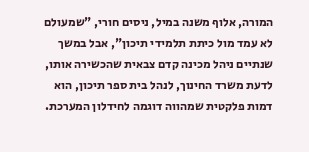המורה, אלוף משנה במיל, ניסים חורי, "שמעולם לא עמד מול כיתת תלמידי תיכון", אבל במשך שנתיים ניהל מכינה קדם צבאית שהכשירה אותו, לדעת משרד החינוך, לנהל בית ספר תיכון, הוא דמות פלקטית שמהווה דוגמה לחידלון המערכת.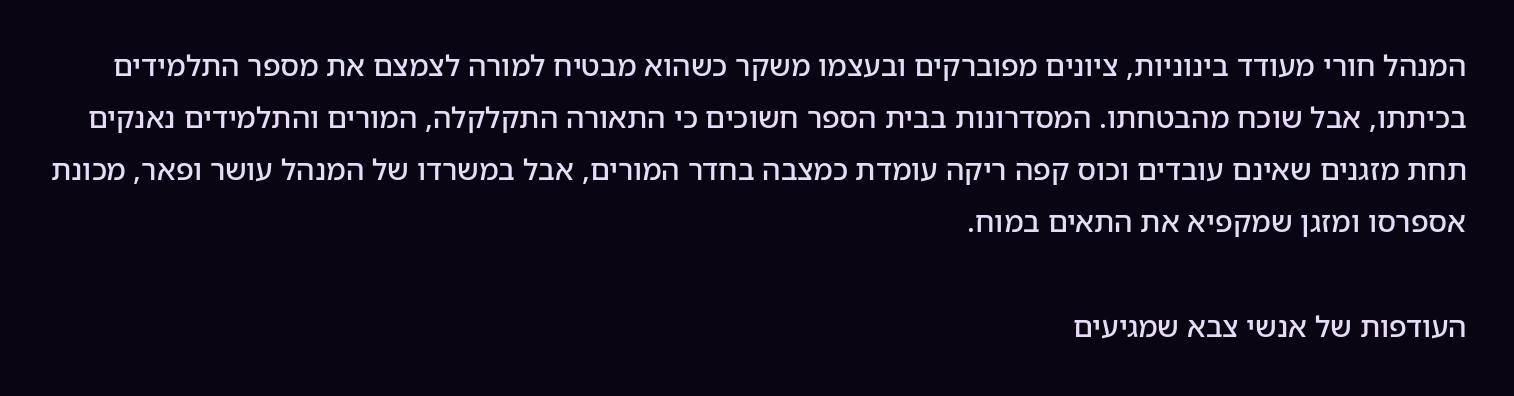המנהל חורי מעודד בינוניות, ציונים מפוברקים ובעצמו משקר כשהוא מבטיח למורה לצמצם את מספר התלמידים בכיתתו, אבל שוכח מהבטחתו. המסדרונות בבית הספר חשוכים כי התאורה התקלקלה, המורים והתלמידים נאנקים תחת מזגנים שאינם עובדים וכוס קפה ריקה עומדת כמצבה בחדר המורים, אבל במשרדו של המנהל עושר ופאר, מכונת אספרסו ומזגן שמקפיא את התאים במוח.

העודפות של אנשי צבא שמגיעים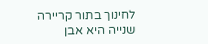לחינוך בתור קריירה שנייה היא אבן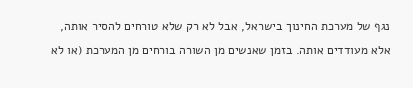נגף של מערכת החינוך בישראל, אבל לא רק שלא טורחים להסיר אותה, אלא מעודדים אותה. בזמן שאנשים מן השורה בורחים מן המערכת (או לא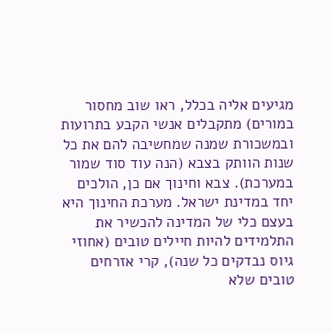מגיעים אליה בכלל, ראו שוב מחסור במורים) מתקבלים אנשי הקבע בתרועות ובמשכורת שמנה שמחשיבה להם את כל שנות הוותק בצבא (הנה עוד סוד שמור במערכת). צבא וחינוך אם כן, הולכים יחד במדינת ישראל. מערכת החינוך היא בעצם כלי של המדינה להכשיר את התלמידים להיות חיילים טובים (אחוזי גיוס נבדקים כל שנה), קרי אזרחים טובים שלא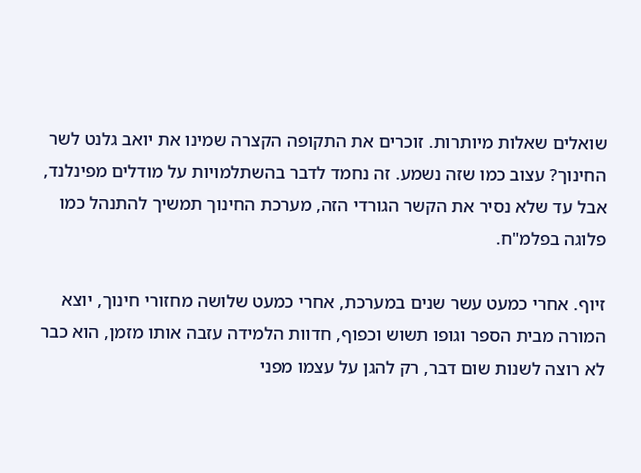שואלים שאלות מיותרות. זוכרים את התקופה הקצרה שמינו את יואב גלנט לשר החינוך? עצוב כמו שזה נשמע. זה נחמד לדבר בהשתלמויות על מודלים מפינלנד, אבל עד שלא נסיר את הקשר הגורדי הזה, מערכת החינוך תמשיך להתנהל כמו פלוגה בפלמ"ח.

זיוף. אחרי כמעט עשר שנים במערכת, אחרי כמעט שלושה מחזורי חינוך, יוצא המורה מבית הספר וגופו תשוש וכפוף, חדוות הלמידה עזבה אותו מזמן, הוא כבר לא רוצה לשנות שום דבר, רק להגן על עצמו מפני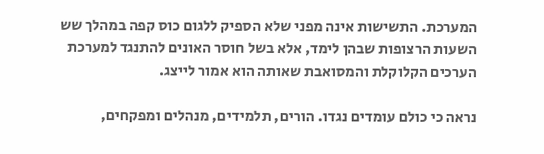המערכת. התשישות אינה מפני שלא הספיק ללגום כוס קפה במהלך שש השעות הרצופות שבהן לימד, אלא בשל חוסר האונים להתנגד למערכת הערכים הקלוקלת והמסואבת שאותה הוא אמור לייצג.

נראה כי כולם עומדים נגדו. הורים, תלמידים, מנהלים ומפקחים,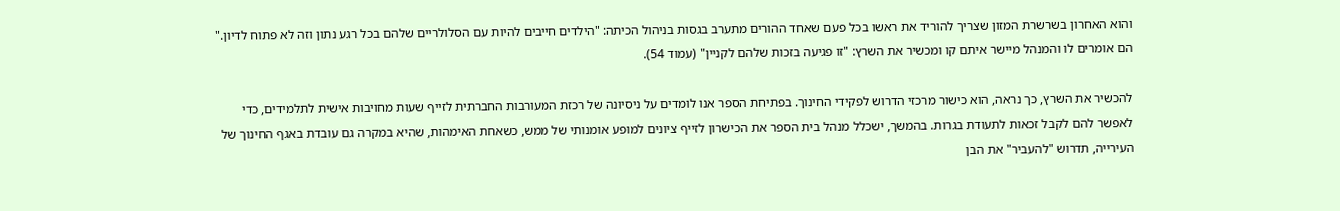והוא האחרון בשרשרת המזון שצריך להוריד את ראשו בכל פעם שאחד ההורים מתערב בגסות בניהול הכיתה: "הילדים חייבים להיות עם הסלולריים שלהם בכל רגע נתון וזה לא פתוח לדיון." הם אומרים לו והמנהל מיישר איתם קו ומכשיר את השרץ: "זו פגיעה בזכות שלהם לקניין" (עמוד 54).

להכשיר את השרץ, כך נראה, הוא כישור מרכזי הדרוש לפקידי החינוך. בפתיחת הספר אנו לומדים על ניסיונה של רכזת המעורבות החברתית לזייף שעות מחויבות אישית לתלמידים, כדי לאפשר להם לקבל זכאות לתעודת בגרות. בהמשך, ישכלל מנהל בית הספר את הכישרון לזייף ציונים למופע אומנותי של ממש, כשאחת האימהות, שהיא במקרה גם עובדת באגף החינוך של העירייה, תדרוש "להעביר" את הבן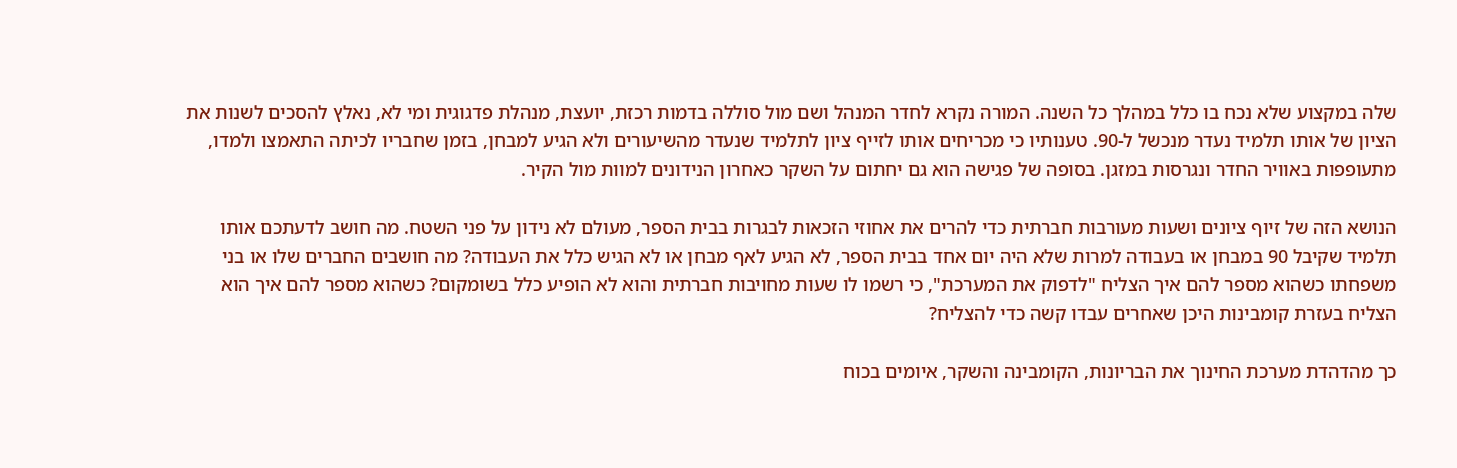שלה במקצוע שלא נכח בו כלל במהלך כל השנה. המורה נקרא לחדר המנהל ושם מול סוללה בדמות רכזת, יועצת, מנהלת פדגוגית ומי לא, נאלץ להסכים לשנות את הציון של אותו תלמיד נעדר מנכשל ל-90. טענותיו כי מכריחים אותו לזייף ציון לתלמיד שנעדר מהשיעורים ולא הגיע למבחן, בזמן שחבריו לכיתה התאמצו ולמדו, מתעופפות באוויר החדר ונגרסות במזגן. בסופה של פגישה הוא גם יחתום על השקר כאחרון הנידונים למוות מול הקיר.

הנושא הזה של זיוף ציונים ושעות מעורבות חברתית כדי להרים את אחוזי הזכאות לבגרות בבית הספר, מעולם לא נידון על פני השטח. מה חושב לדעתכם אותו תלמיד שקיבל 90 במבחן או בעבודה למרות שלא היה יום אחד בבית הספר, לא הגיע לאף מבחן או לא הגיש כלל את העבודה? מה חושבים החברים שלו או בני משפחתו כשהוא מספר להם איך הצליח "לדפוק את המערכת", כי רשמו לו שעות מחויבות חברתית והוא לא הופיע כלל בשומקום? כשהוא מספר להם איך הוא הצליח בעזרת קומבינות היכן שאחרים עבדו קשה כדי להצליח?

כך מהדהדת מערכת החינוך את הבריונות, הקומבינה והשקר, איומים בכוח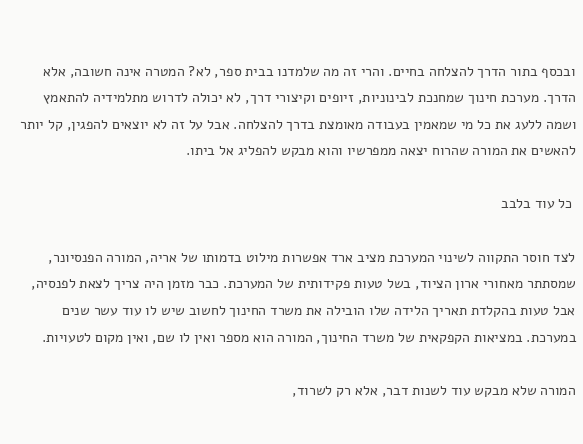ובכסף בתור הדרך להצלחה בחיים. והרי זה מה שלמדנו בבית ספר, לא? המטרה אינה חשובה, אלא הדרך. מערכת חינוך שמחנכת לבינוניות, זיופים וקיצורי דרך, לא יכולה לדרוש מתלמידיה להתאמץ ושמה ללעג את כל מי שמאמין בעבודה מאומצת בדרך להצלחה. אבל על זה לא יוצאים להפגין, קל יותר להאשים את המורה שהרוח יצאה ממפרשיו והוא מבקש להפליג אל ביתו.

 כל עוד בלבב

לצד חוסר התקווה לשינוי המערכת מציב ארד אפשרות מילוט בדמותו של אריה, המורה הפנסיונר, שמסתתר מאחורי ארון הציוד, בשל טעות פקידותית של המערכת. כבר מזמן היה צריך לצאת לפנסיה, אבל טעות בהקלדת תאריך הלידה שלו הובילה את משרד החינוך לחשוב שיש לו עוד עשר שנים במערכת. במציאות הקפקאית של משרד החינוך, המורה הוא מספר ואין לו שם, ואין מקום לטעויות.

המורה שלא מבקש עוד לשנות דבר, אלא רק לשרוד,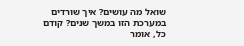שואל מה עושים? איך שורדים במערכת הזו במשך שנים? קודם כל, אומר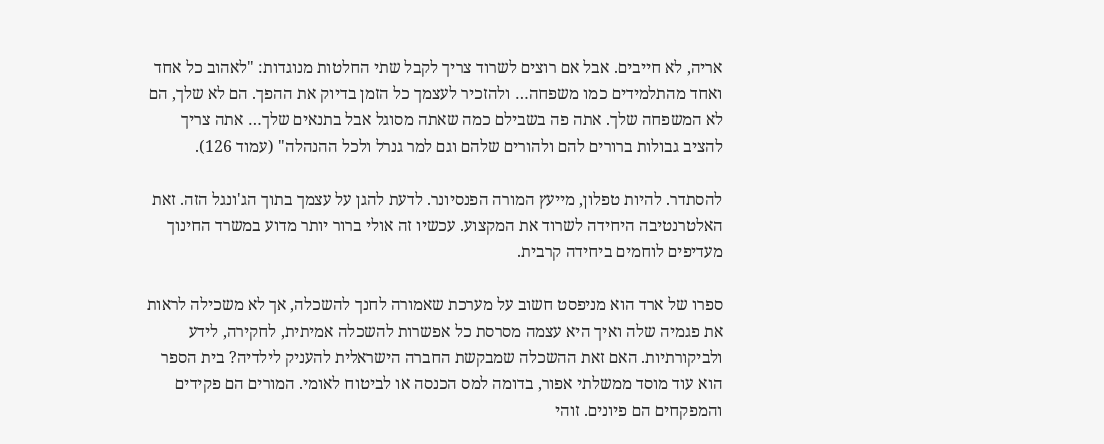אריה, לא חייבים. אבל אם רוצים לשרוד צריך לקבל שתי החלטות מנוגדות: "לאהוב כל אחד ואחד מהתלמידים כמו משפחה… ולהזכיר לעצמך כל הזמן בדיוק את ההפך. הם לא שלך, הם לא המשפחה שלך. אתה פה בשבילם כמה שאתה מסוגל אבל בתנאים שלך… אתה צריך להציב גבולות ברורים להם ולהורים שלהם וגם למר גנרל ולכל ההנהלה" (עמוד 126).

להסתדר. להיות טפלון, מייעץ המורה הפנסיונר. לדעת להגן על עצמך בתוך הג'ונגל הזה. זאת האלטרנטיבה היחידה לשרוד את המקצוע. עכשיו זה אולי ברור יותר מדוע במשרד החינוך מעדיפים לוחמים ביחידה קרבית.

ספרו של ארד הוא מניפסט חשוב על מערכת שאמורה לחנך להשכלה, אך לא משכילה לראות את פגמיה שלה ואיך היא עצמה מסרסת כל אפשרות להשכלה אמיתית, לחקירה, לידע ולביקורתיות. האם זאת ההשכלה שמבקשת החברה הישראלית להעניק לילדיה? בית הספר הוא עוד מוסד ממשלתי אפור, בדומה למס הכנסה או לביטוח לאומי. המורים הם פקידים והמפקחים הם פיונים. זוהי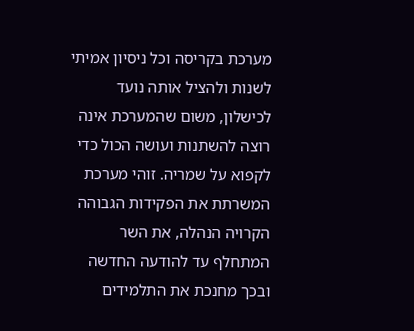מערכת בקריסה וכל ניסיון אמיתי לשנות ולהציל אותה נועד לכישלון, משום שהמערכת אינה רוצה להשתנות ועושה הכול כדי לקפוא על שמריה. זוהי מערכת המשרתת את הפקידות הגבוהה הקרויה הנהלה, את השר המתחלף עד להודעה החדשה ובכך מחנכת את התלמידים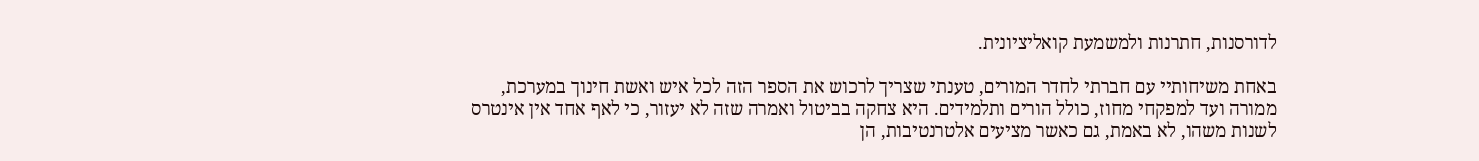לדורסנות, חתרנות ולמשמעת קואליציונית.

באחת משיחותיי עם חברתי לחדר המורים, טענתי שצריך לרכוש את הספר הזה לכל איש ואשת חינוך במערכת, ממורה ועד למפקחי מחוז, כולל הורים ותלמידים. היא צחקה בביטול ואמרה שזה לא יעזור, כי לאף אחד אין אינטרס לשנות משהו, לא באמת, גם כאשר מציעים אלטרנטיבות, הן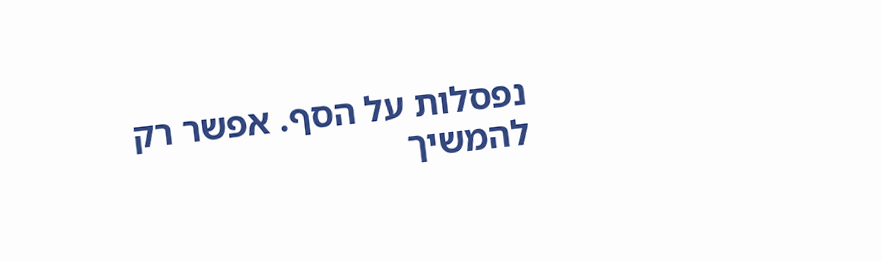נפסלות על הסף. אפשר רק להמשיך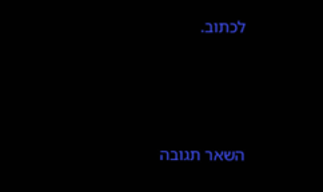לכתוב.



השאר תגובה